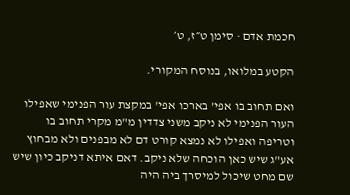חכמת אדם · סימן ט״ז, ט׳

הקטע במלואו, בנוסח המקורי.

ואם תחוב בו אפי' בארכו אפי' במקצת עור הפנימי שאפילו העור הפנימי לא ניקב משני צדדין מ"מ מקרי תחוב בו וטריפה ואפילו לא נמצא קורט דם לא מבפנים ולא מבחוץ אע"ג שיש כאן הוכחה שלא ניקב. דאם איתא דניקב כיון שיש שם מחט שיכול למיסרך ביה היה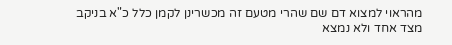מהראוי למצוא דם שם שהרי מטעם זה מכשרינן לקמן כלל כ"א בניקב מצד אחד ולא נמצא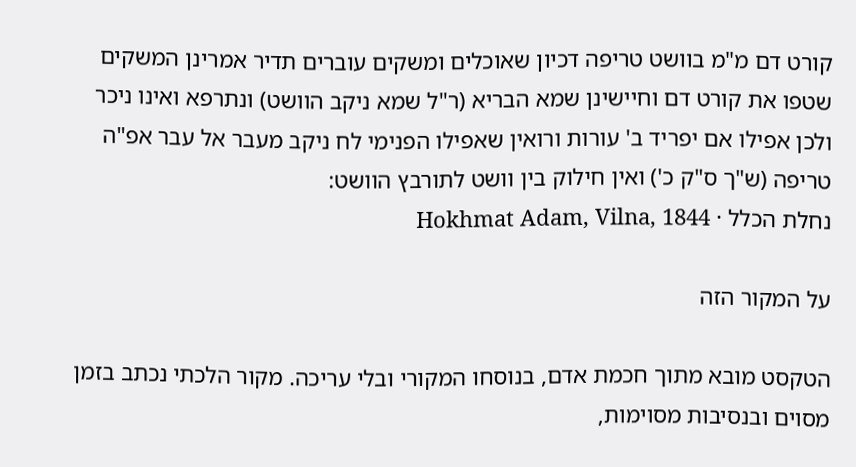קורט דם מ"מ בוושט טריפה דכיון שאוכלים ומשקים עוברים תדיר אמרינן המשקים שטפו את קורט דם וחיישינן שמא הבריא (ר"ל שמא ניקב הוושט) ונתרפא ואינו ניכר ולכן אפילו אם יפריד ב' עורות ורואין שאפילו הפנימי לח ניקב מעבר אל עבר אפ"ה טריפה (ש"ך ס"ק כ') ואין חילוק בין וושט לתורבץ הוושט:
נחלת הכלל · Hokhmat Adam, Vilna, 1844

על המקור הזה

הטקסט מובא מתוך חכמת אדם, בנוסחו המקורי ובלי עריכה. מקור הלכתי נכתב בזמן מסוים ובנסיבות מסוימות,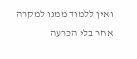ואין ללמוד ממנו למקרה אחר בלי הכרעה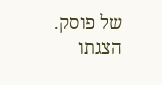של פוסק. הצגתו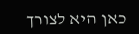כאן היא לצורך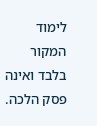לימוד המקור בלבד ואינה פסק הלכה.